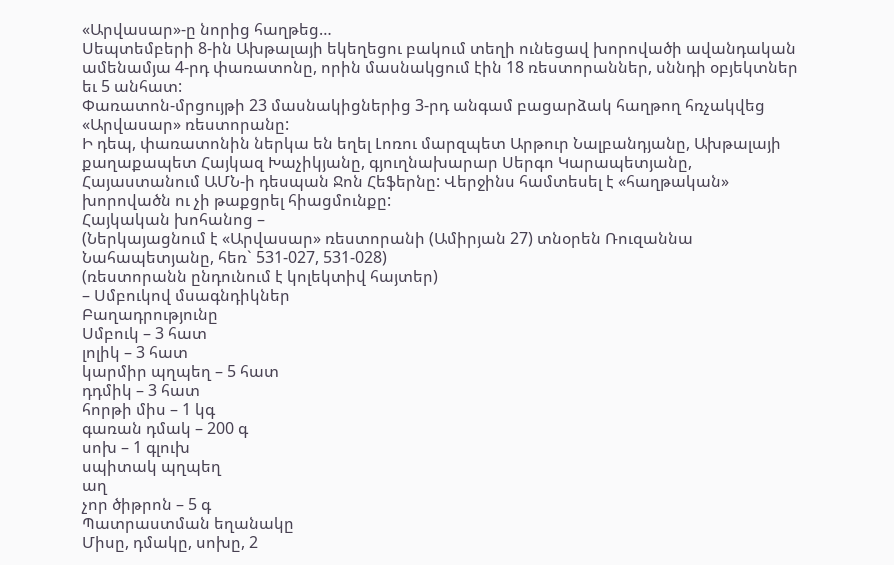«Արվասար»-ը նորից հաղթեց…
Սեպտեմբերի 8-ին Ախթալայի եկեղեցու բակում տեղի ունեցավ խորովածի ավանդական ամենամյա 4-րդ փառատոնը, որին մասնակցում էին 18 ռեստորաններ, սննդի օբյեկտներ եւ 5 անհատ:
Փառատոն-մրցույթի 23 մասնակիցներից 3-րդ անգամ բացարձակ հաղթող հռչակվեց «Արվասար» ռեստորանը:
Ի դեպ, փառատոնին ներկա են եղել Լոռու մարզպետ Արթուր Նալբանդյանը, Ախթալայի քաղաքապետ Հայկազ Խաչիկյանը, գյուղնախարար Սերգո Կարապետյանը, Հայաստանում ԱՄՆ-ի դեսպան Ջոն Հեֆերնը: Վերջինս համտեսել է «հաղթական» խորովածն ու չի թաքցրել հիացմունքը:
Հայկական խոհանոց –
(Ներկայացնում է «Արվասար» ռեստորանի (Ամիրյան 27) տնօրեն Ռուզաննա Նահապետյանը, հեռ` 531-027, 531-028)
(ռեստորանն ընդունում է կոլեկտիվ հայտեր)
– Սմբուկով մսագնդիկներ
Բաղադրությունը
Սմբուկ – 3 հատ
լոլիկ – 3 հատ
կարմիր պղպեղ – 5 հատ
դդմիկ – 3 հատ
հորթի միս – 1 կգ
գառան դմակ – 200 գ
սոխ – 1 գլուխ
սպիտակ պղպեղ
աղ
չոր ծիթրոն – 5 գ
Պատրաստման եղանակը
Միսը, դմակը, սոխը, 2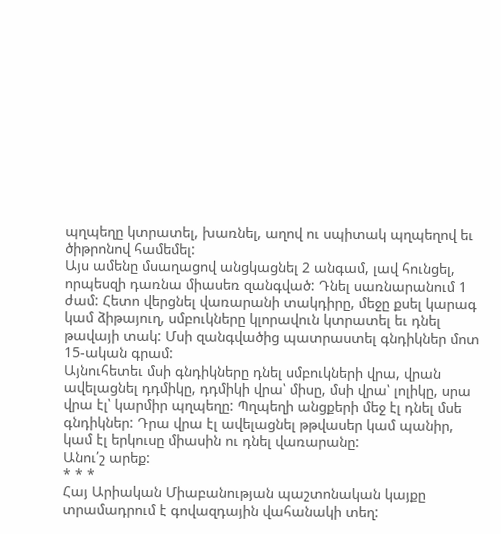պղպեղը կտրատել, խառնել, աղով ու սպիտակ պղպեղով եւ ծիթրոնով համեմել:
Այս ամենը մսաղացով անցկացնել 2 անգամ, լավ հունցել, որպեսզի դառնա միասեռ զանգված: Դնել սառնարանում 1 ժամ: Հետո վերցնել վառարանի տակդիրը, մեջը քսել կարագ կամ ձիթայուղ, սմբուկները կլորավուն կտրատել եւ դնել թավայի տակ: Մսի զանգվածից պատրաստել գնդիկներ մոտ 15-ական գրամ:
Այնուհետեւ մսի գնդիկները դնել սմբուկների վրա, վրան ավելացնել դդմիկը, դդմիկի վրա՝ միսը, մսի վրա՝ լոլիկը, սրա վրա էլ՝ կարմիր պղպեղը: Պղպեղի անցքերի մեջ էլ դնել մսե գնդիկներ: Դրա վրա էլ ավելացնել թթվասեր կամ պանիր, կամ էլ երկուսը միասին ու դնել վառարանը:
Անու՛շ արեք:
* * *
Հայ Արիական Միաբանության պաշտոնական կայքը տրամադրում է գովազդային վահանակի տեղ: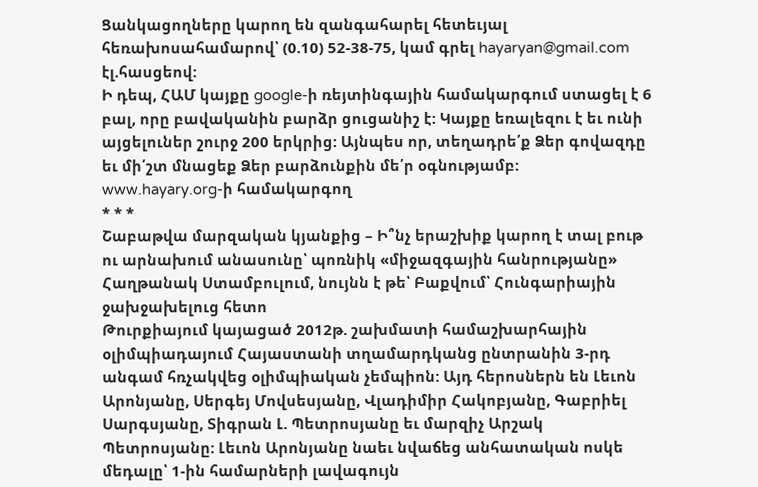Ցանկացողները կարող են զանգահարել հետեւյալ հեռախոսահամարով՝ (0.10) 52-38-75, կամ գրել hayaryan@gmail.com էլ.հասցեով:
Ի դեպ, ՀԱՄ կայքը google-ի ռեյտինգային համակարգում ստացել է 6 բալ, որը բավականին բարձր ցուցանիշ է: Կայքը եռալեզու է եւ ունի այցելուներ շուրջ 200 երկրից: Այնպես որ, տեղադրե՛ք Ձեր գովազդը եւ մի՛շտ մնացեք Ձեր բարձունքին մե՛ր օգնությամբ:
www.hayary.org-ի համակարգող
* * *
Շաբաթվա մարզական կյանքից – Ի՞նչ երաշխիք կարող է տալ բութ ու արնախում անասունը՝ պոռնիկ «միջազգային հանրությանը»
Հաղթանակ Ստամբուլում, նույնն է թե՝ Բաքվում՝ Հունգարիային ջախջախելուց հետո
Թուրքիայում կայացած 2012թ. շախմատի համաշխարհային օլիմպիադայում Հայաստանի տղամարդկանց ընտրանին 3-րդ անգամ հռչակվեց օլիմպիական չեմպիոն: Այդ հերոսներն են Լեւոն Արոնյանը, Սերգեյ Մովսեսյանը, Վլադիմիր Հակոբյանը, Գաբրիել Սարգսյանը, Տիգրան Լ. Պետրոսյանը եւ մարզիչ Արշակ Պետրոսյանը: Լեւոն Արոնյանը նաեւ նվաճեց անհատական ոսկե մեդալը՝ 1-ին համարների լավագույն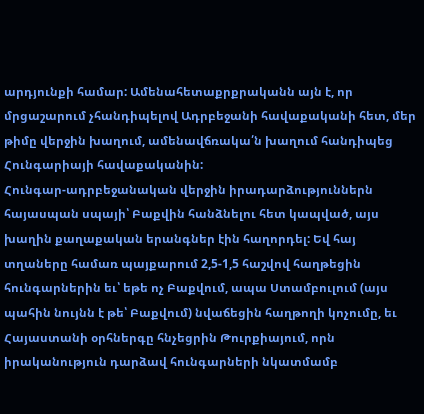արդյունքի համար: Ամենահետաքրքրականն այն է, որ մրցաշարում չհանդիպելով Ադրբեջանի հավաքականի հետ, մեր թիմը վերջին խաղում, ամենավճռակա՛ն խաղում հանդիպեց Հունգարիայի հավաքականին:
Հունգար-ադրբեջանական վերջին իրադարձություններն հայասպան սպայի՝ Բաքվին հանձնելու հետ կապված, այս խաղին քաղաքական երանգներ էին հաղորդել: Եվ հայ տղաները համառ պայքարում 2,5-1,5 հաշվով հաղթեցին հունգարներին եւ՝ եթե ոչ Բաքվում, ապա Ստամբուլում (այս պահին նույնն է թե՝ Բաքվում) նվաճեցին հաղթողի կոչումը, եւ Հայաստանի օրհներգը հնչեցրին Թուրքիայում, որն իրականություն դարձավ հունգարների նկատմամբ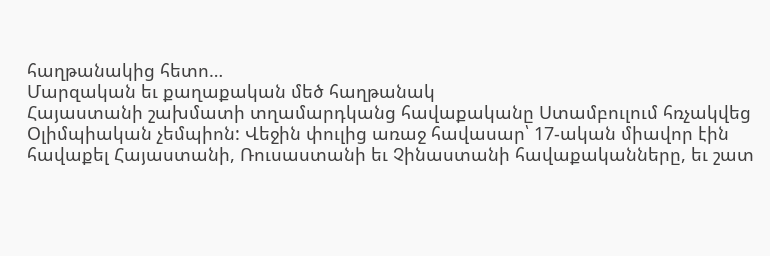հաղթանակից հետո…
Մարզական եւ քաղաքական մեծ հաղթանակ
Հայաստանի շախմատի տղամարդկանց հավաքականը Ստամբուլում հռչակվեց Օլիմպիական չեմպիոն: Վեջին փուլից առաջ հավասար՝ 17-ական միավոր էին հավաքել Հայաստանի, Ռուսաստանի եւ Չինաստանի հավաքականները, եւ շատ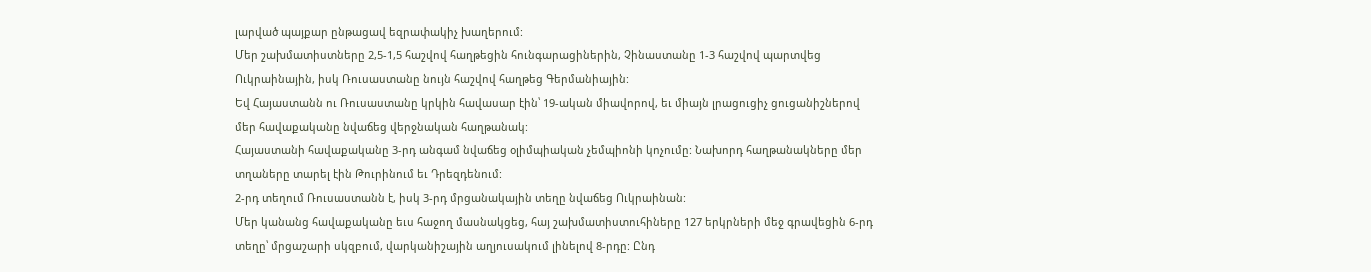լարված պայքար ընթացավ եզրափակիչ խաղերում:
Մեր շախմատիստները 2,5-1,5 հաշվով հաղթեցին հունգարացիներին, Չինաստանը 1-3 հաշվով պարտվեց Ուկրաինային, իսկ Ռուսաստանը նույն հաշվով հաղթեց Գերմանիային:
Եվ Հայաստանն ու Ռուսաստանը կրկին հավասար էին՝ 19-ական միավորով, եւ միայն լրացուցիչ ցուցանիշներով մեր հավաքականը նվաճեց վերջնական հաղթանակ:
Հայաստանի հավաքականը 3-րդ անգամ նվաճեց օլիմպիական չեմպիոնի կոչումը: Նախորդ հաղթանակները մեր տղաները տարել էին Թուրինում եւ Դրեզդենում:
2-րդ տեղում Ռուսաստանն է, իսկ 3-րդ մրցանակային տեղը նվաճեց Ուկրաինան:
Մեր կանանց հավաքականը եւս հաջող մասնակցեց, հայ շախմատիստուհիները 127 երկրների մեջ գրավեցին 6-րդ տեղը՝ մրցաշարի սկզբում, վարկանիշային աղյուսակում լինելով 8-րդը: Ընդ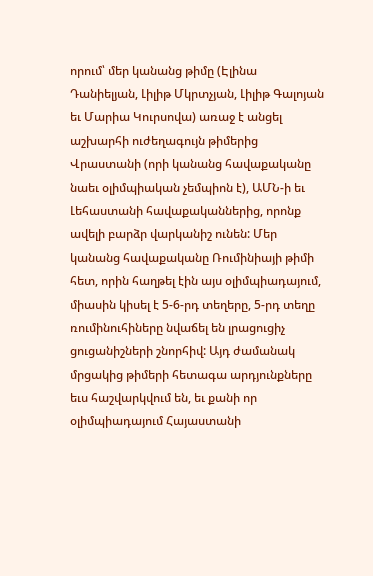որում՝ մեր կանանց թիմը (Էլինա Դանիելյան, Լիլիթ Մկրտչյան, Լիլիթ Գալոյան եւ Մարիա Կուրսովա) առաջ է անցել աշխարհի ուժեղագույն թիմերից Վրաստանի (որի կանանց հավաքականը նաեւ օլիմպիական չեմպիոն է), ԱՄՆ-ի եւ Լեհաստանի հավաքականներից, որոնք ավելի բարձր վարկանիշ ունեն: Մեր կանանց հավաքականը Ռումինիայի թիմի հետ, որին հաղթել էին այս օլիմպիադայում, միասին կիսել է 5-6-րդ տեղերը, 5-րդ տեղը ռումինուհիները նվաճել են լրացուցիչ ցուցանիշների շնորհիվ: Այդ ժամանակ մրցակից թիմերի հետագա արդյունքները եւս հաշվարկվում են, եւ քանի որ օլիմպիադայում Հայաստանի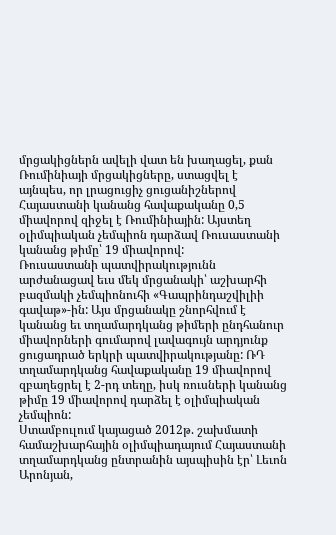մրցակիցներն ավելի վատ են խաղացել, քան Ռումինիայի մրցակիցները, ստացվել է այնպես, որ լրացուցիչ ցուցանիշներով Հայաստանի կանանց հավաքականը 0,5 միավորով զիջել է Ռումինիային: Այստեղ օլիմպիական չեմպիոն դարձավ Ռուսաստանի կանանց թիմը՝ 19 միավորով:
Ռուսաստանի պատվիրակությունն արժանացավ եւս մեկ մրցանակի՝ աշխարհի բազմակի չեմպիոնուհի «Գապրինդաշվիլիի գավաթ»-ին: Այս մրցանակը շնորհվում է կանանց եւ տղամարդկանց թիմերի ընդհանուր միավորների գումարով լավագույն արդյունք ցուցադրած երկրի պատվիրակությանը: ՌԴ տղամարդկանց հավաքականը 19 միավորով զբաղեցրել է 2-րդ տեղը, իսկ ռուսների կանանց թիմը 19 միավորով դարձել է օլիմպիական չեմպիոն:
Ստամբուլում կայացած 2012թ. շախմատի համաշխարհային օլիմպիադայում Հայաստանի տղամարդկանց ընտրանին այսպիսին էր՝ Լեւոն Արոնյան,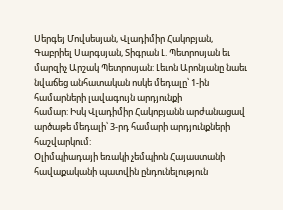Սերգեյ Մովսեսյան, Վլադիմիր Հակոբյան, Գաբրիել Սարգսյան, Տիգրան Լ. Պետրոսյան եւ մարզիչ Արշակ Պետրոսյան: Լեւոն Արոնյանը նաեւ նվաճեց անհատական ոսկե մեդալը՝ 1-ին համարների լավագույն արդյունքի
համար: Իսկ Վլադիմիր Հակոբյանն արժանացավ արծաթե մեդալի՝ 3-րդ համարի արդյունքների հաշվարկում:
Օլիմպիադայի եռակի չեմպիոն Հայաստանի հավաքականի պատվին ընդունելություն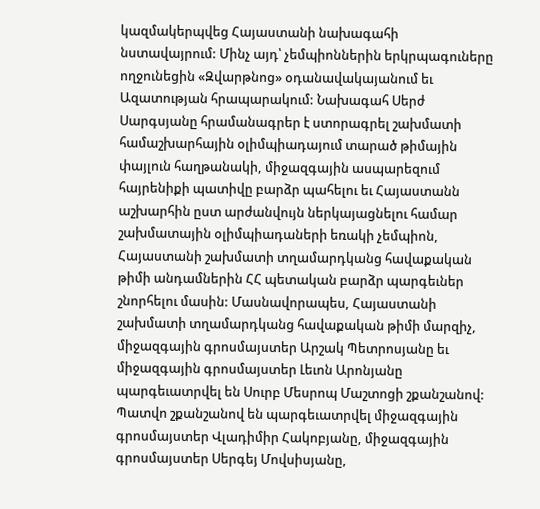կազմակերպվեց Հայաստանի նախագահի նստավայրում: Մինչ այդ՝ չեմպիոններին երկրպագուները ողջունեցին «Զվարթնոց» օդանավակայանում եւ Ազատության հրապարակում: Նախագահ Սերժ Սարգսյանը հրամանագրեր է ստորագրել շախմատի համաշխարհային օլիմպիադայում տարած թիմային փայլուն հաղթանակի, միջազգային ասպարեզում հայրենիքի պատիվը բարձր պահելու եւ Հայաստանն աշխարհին ըստ արժանվույն ներկայացնելու համար շախմատային օլիմպիադաների եռակի չեմպիոն, Հայաստանի շախմատի տղամարդկանց հավաքական թիմի անդամներին ՀՀ պետական բարձր պարգեւներ շնորհելու մասին: Մասնավորապես, Հայաստանի շախմատի տղամարդկանց հավաքական թիմի մարզիչ, միջազգային գրոսմայստեր Արշակ Պետրոսյանը եւ միջազգային գրոսմայստեր Լեւոն Արոնյանը պարգեւատրվել են Սուրբ Մեսրոպ Մաշտոցի շքանշանով: Պատվո շքանշանով են պարգեւատրվել միջազգային գրոսմայստեր Վլադիմիր Հակոբյանը, միջազգային գրոսմայստեր Սերգեյ Մովսիսյանը,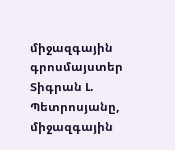միջազգային գրոսմայստեր Տիգրան Լ. Պետրոսյանը, միջազգային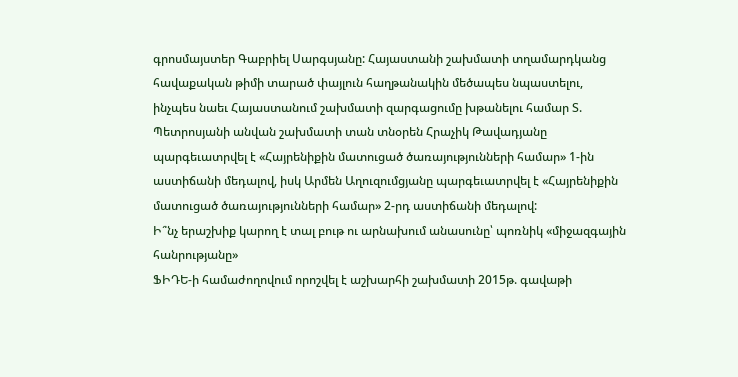գրոսմայստեր Գաբրիել Սարգսյանը: Հայաստանի շախմատի տղամարդկանց հավաքական թիմի տարած փայլուն հաղթանակին մեծապես նպաստելու, ինչպես նաեւ Հայաստանում շախմատի զարգացումը խթանելու համար Տ. Պետրոսյանի անվան շախմատի տան տնօրեն Հրաչիկ Թավադյանը պարգեւատրվել է «Հայրենիքին մատուցած ծառայությունների համար» 1-ին աստիճանի մեդալով, իսկ Արմեն Աղուզումցյանը պարգեւատրվել է «Հայրենիքին մատուցած ծառայությունների համար» 2-րդ աստիճանի մեդալով:
Ի՞նչ երաշխիք կարող է տալ բութ ու արնախում անասունը՝ պոռնիկ «միջազգային հանրությանը»
ՖԻԴԵ-ի համաժողովում որոշվել է աշխարհի շախմատի 2015թ. գավաթի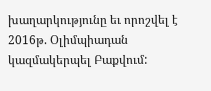խաղարկությունը եւ որոշվել է 2016թ. Օլիմպիադան կազմակերպել Բաքվում: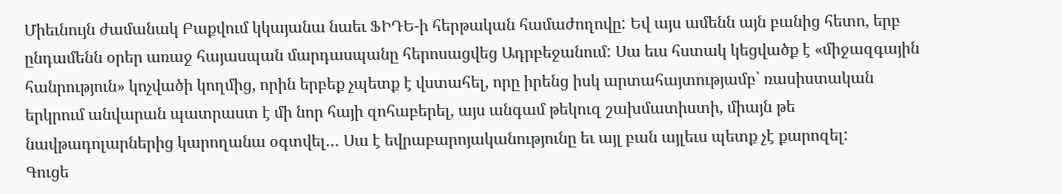Միեւնույն ժամանակ Բաքվում կկայանա նաեւ ՖԻԴԵ-ի հերթական համաժողովը: Եվ այս ամենն այն բանից հետո, երբ ընդամենն օրեր առաջ հայասպան մարդասպանը հերոսացվեց Ադրբեջանում: Սա եւս հստակ կեցվածք է «միջազգային հանրություն» կոչվածի կողմից, որին երբեք չպետք է վստահել, որը իրենց իսկ արտահայտությամբ՝ ռասիստական երկրում անվարան պատրաստ է մի նոր հայի զոհաբերել, այս անգամ թեկուզ շախմատիստի, միայն թե նավթադոլարներից կարողանա օգտվել… Սա է եվրաբարոյականությունը եւ այլ բան այլեւս պետք չէ քարոզել:
Գուցե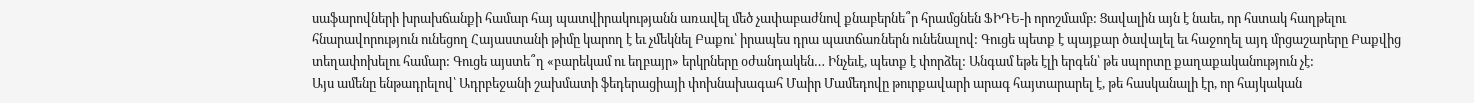սաֆարովների խրախճանքի համար հայ պատվիրակությանն առավել մեծ չափաբաժնով քնաբերնե՞ր հրամցնեն ՖԻԴԵ-ի որոշմամբ: Ցավալին այն է նաեւ, որ հստակ հաղթելու հնարավորություն ունեցող Հայաստանի թիմը կարող է եւ չմեկնել Բաքու՝ իրապես դրա պատճառներն ունենալով: Գուցե պետք է պայքար ծավալել եւ հաջողել այդ մրցաշարերը Բաքվից տեղափոխելու համար: Գուցե այստե՞ղ «բարեկամ ու եղբայր» երկրները օժանդակեն… Ինչեւէ, պետք է փորձել: Անգամ եթե էլի երգեն՝ թե սպորտը քաղաքականություն չէ:
Այս ամենը ենթադրելով՝ Ադրբեջանի շախմատի ֆեդերացիայի փոխնախագահ Մաիր Մամեդովը թուրքավարի արագ հայտարարել է, թե հասկանալի էր, որ հայկական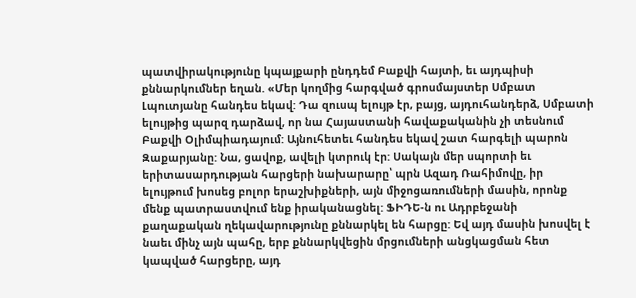պատվիրակությունը կպայքարի ընդդեմ Բաքվի հայտի, եւ այդպիսի քննարկումներ եղան. «Մեր կողմից հարգված գրոսմայստեր Սմբատ Լպուտյանը հանդես եկավ: Դա զուսպ ելույթ էր, բայց, այդուհանդերձ, Սմբատի ելույթից պարզ դարձավ, որ նա Հայաստանի հավաքականին չի տեսնում Բաքվի Օլիմպիադայում: Այնուհետեւ հանդես եկավ շատ հարգելի պարոն Զաքարյանը: Նա, ցավոք, ավելի կտրուկ էր: Սակայն մեր սպորտի եւ երիտասարդության հարցերի նախարարը՝ պրն Ազադ Ռահիմովը, իր ելույթում խոսեց բոլոր երաշխիքների, այն միջոցառումների մասին, որոնք մենք պատրաստվում ենք իրականացնել: ՖԻԴԵ-ն ու Ադրբեջանի քաղաքական ղեկավարությունը քննարկել են հարցը: Եվ այդ մասին խոսվել է նաեւ մինչ այն պահը, երբ քննարկվեցին մրցումների անցկացման հետ կապված հարցերը, այդ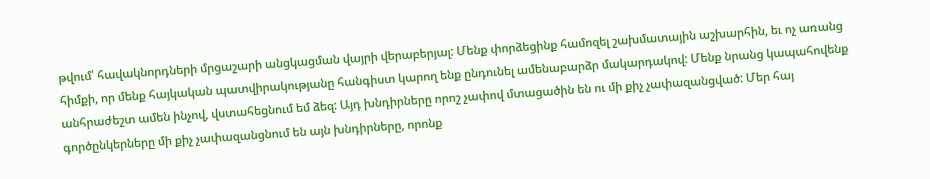թվում՝ հավակնորդների մրցաշարի անցկացման վայրի վերաբերյալ: Մենք փորձեցինք համոզել շախմատային աշխարհին, եւ ոչ առանց հիմքի, որ մենք հայկական պատվիրակությանը հանգիստ կարող ենք ընդունել ամենաբարձր մակարդակով: Մենք նրանց կապահովենք անհրաժեշտ ամեն ինչով, վստահեցնում եմ ձեզ: Այդ խնդիրները որոշ չափով մտացածին են ու մի քիչ չափազանցված: Մեր հայ գործընկերները մի քիչ չափազանցնում են այն խնդիրները, որոնք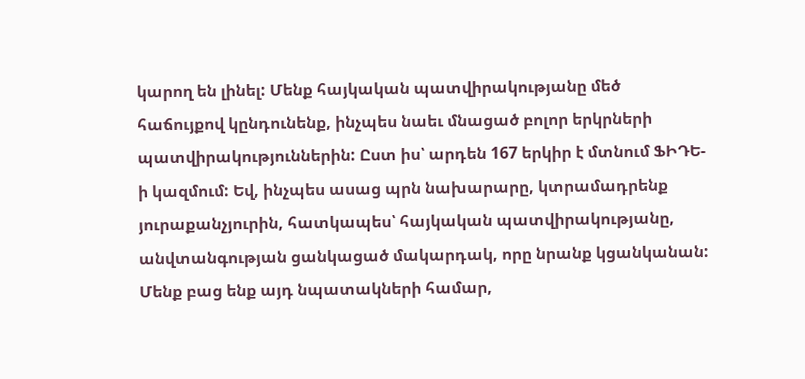կարող են լինել: Մենք հայկական պատվիրակությանը մեծ հաճույքով կընդունենք, ինչպես նաեւ մնացած բոլոր երկրների պատվիրակություններին: Ըստ իս՝ արդեն 167 երկիր է մտնում ՖԻԴԵ-ի կազմում: Եվ, ինչպես ասաց պրն նախարարը, կտրամադրենք յուրաքանչյուրին, հատկապես՝ հայկական պատվիրակությանը, անվտանգության ցանկացած մակարդակ, որը նրանք կցանկանան: Մենք բաց ենք այդ նպատակների համար,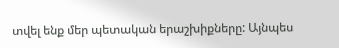տվել ենք մեր պետական երաշխիքները: Այնպես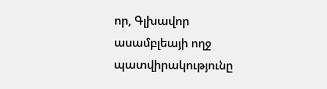որ, Գլխավոր ասամբլեայի ողջ պատվիրակությունը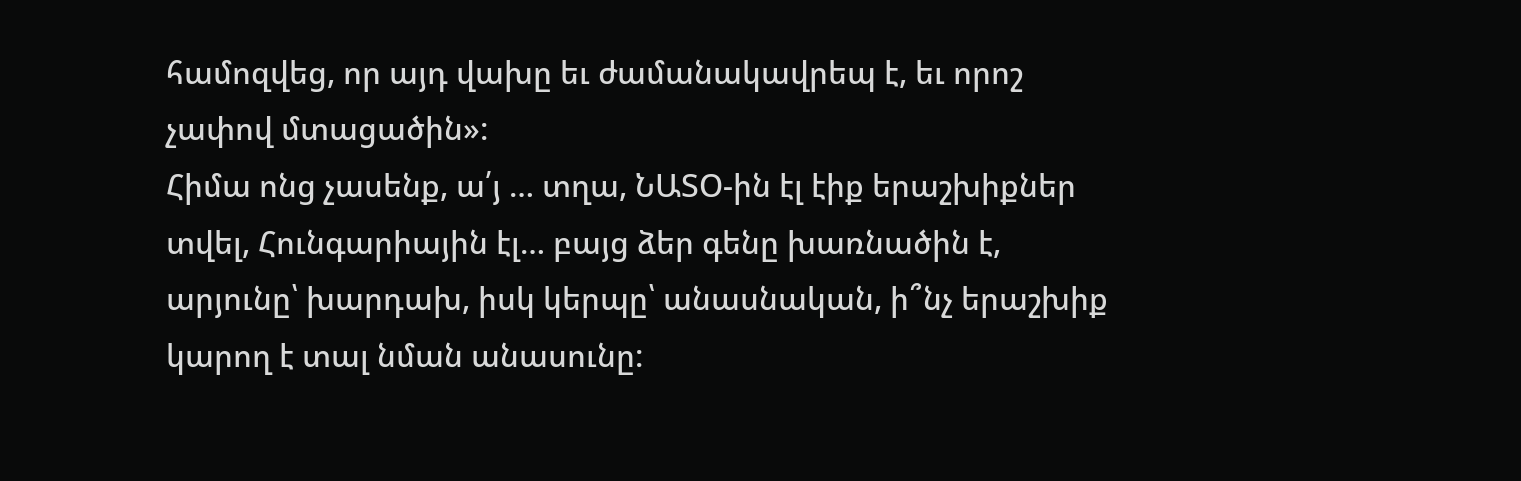համոզվեց, որ այդ վախը եւ ժամանակավրեպ է, եւ որոշ չափով մտացածին»:
Հիմա ոնց չասենք, ա՛յ … տղա, ՆԱՏՕ-ին էլ էիք երաշխիքներ տվել, Հունգարիային էլ… բայց ձեր գենը խառնածին է, արյունը՝ խարդախ, իսկ կերպը՝ անասնական, ի՞նչ երաշխիք կարող է տալ նման անասունը: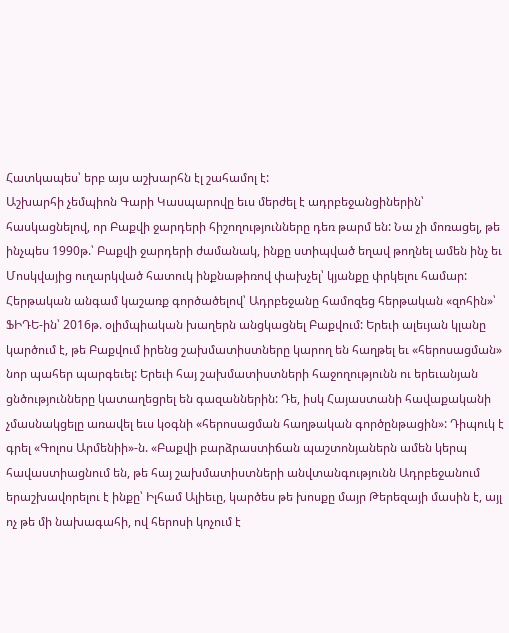Հատկապես՝ երբ այս աշխարհն էլ շահամոլ է:
Աշխարհի չեմպիոն Գարի Կասպարովը եւս մերժել է ադրբեջանցիներին՝ հասկացնելով, որ Բաքվի ջարդերի հիշողությունները դեռ թարմ են: Նա չի մոռացել, թե ինչպես 1990թ.՝ Բաքվի ջարդերի ժամանակ, ինքը ստիպված եղավ թողնել ամեն ինչ եւ Մոսկվայից ուղարկված հատուկ ինքնաթիռով փախչել՝ կյանքը փրկելու համար:
Հերթական անգամ կաշառք գործածելով՝ Ադրբեջանը համոզեց հերթական «զոհին»՝ ՖԻԴԵ-ին՝ 2016թ. օլիմպիական խաղերն անցկացնել Բաքվում: Երեւի ալեւյան կլանը կարծում է, թե Բաքվում իրենց շախմատիստները կարող են հաղթել եւ «հերոսացման» նոր պահեր պարգեւել: Երեւի հայ շախմատիստների հաջողությունն ու երեւանյան ցնծությունները կատաղեցրել են գազաններին: Դե, իսկ Հայաստանի հավաքականի չմասնակցելը առավել եւս կօգնի «հերոսացման հաղթական գործընթացին»: Դիպուկ է գրել «Գոլոս Արմենիի»-ն. «Բաքվի բարձրաստիճան պաշտոնյաներն ամեն կերպ հավաստիացնում են, թե հայ շախմատիստների անվտանգությունն Ադրբեջանում երաշխավորելու է ինքը՝ Իլհամ Ալիեւը, կարծես թե խոսքը մայր Թերեզայի մասին է, այլ ոչ թե մի նախագահի, ով հերոսի կոչում է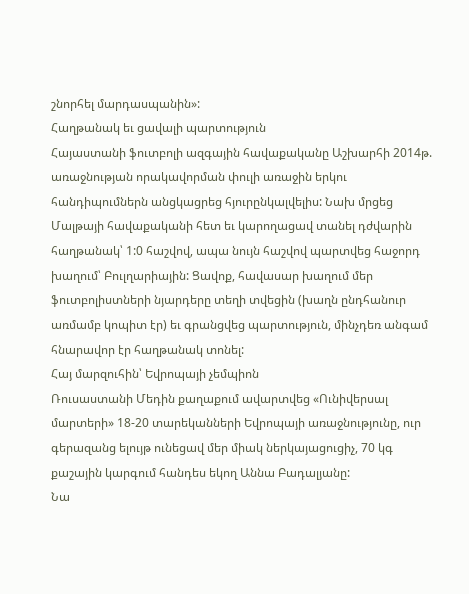շնորհել մարդասպանին»:
Հաղթանակ եւ ցավալի պարտություն
Հայաստանի ֆուտբոլի ազգային հավաքականը Աշխարհի 2014թ. առաջնության որակավորման փուլի առաջին երկու հանդիպումներն անցկացրեց հյուրընկալվելիս: Նախ մրցեց Մալթայի հավաքականի հետ եւ կարողացավ տանել դժվարին հաղթանակ՝ 1:0 հաշվով, ապա նույն հաշվով պարտվեց հաջորդ խաղում՝ Բուլղարիային: Ցավոք, հավասար խաղում մեր ֆուտբոլիստների նյարդերը տեղի տվեցին (խաղն ընդհանուր առմամբ կոպիտ էր) եւ գրանցվեց պարտություն, մինչդեռ անգամ հնարավոր էր հաղթանակ տոնել:
Հայ մարզուհին՝ Եվրոպայի չեմպիոն
Ռուսաստանի Մեդին քաղաքում ավարտվեց «Ունիվերսալ մարտերի» 18-20 տարեկանների Եվրոպայի առաջնությունը, ուր գերազանց ելույթ ունեցավ մեր միակ ներկայացուցիչ, 70 կգ քաշային կարգում հանդես եկող Աննա Բադալյանը:
Նա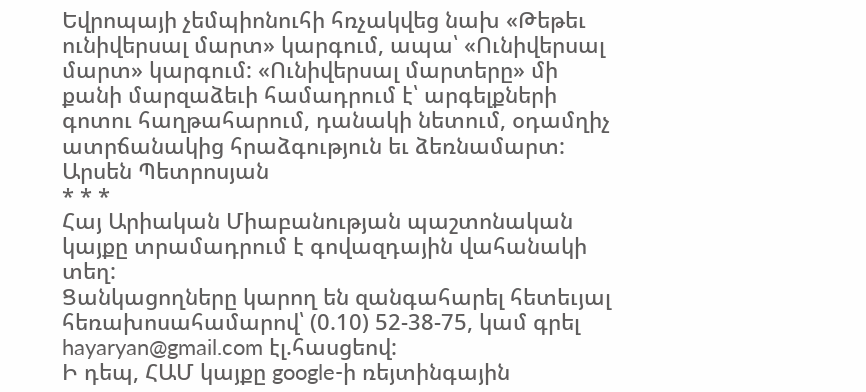Եվրոպայի չեմպիոնուհի հռչակվեց նախ «Թեթեւ ունիվերսալ մարտ» կարգում, ապա՝ «Ունիվերսալ մարտ» կարգում: «Ունիվերսալ մարտերը» մի քանի մարզաձեւի համադրում է՝ արգելքների գոտու հաղթահարում, դանակի նետում, օդամղիչ ատրճանակից հրաձգություն եւ ձեռնամարտ:
Արսեն Պետրոսյան
* * *
Հայ Արիական Միաբանության պաշտոնական կայքը տրամադրում է գովազդային վահանակի տեղ:
Ցանկացողները կարող են զանգահարել հետեւյալ հեռախոսահամարով՝ (0.10) 52-38-75, կամ գրել hayaryan@gmail.com էլ.հասցեով:
Ի դեպ, ՀԱՄ կայքը google-ի ռեյտինգային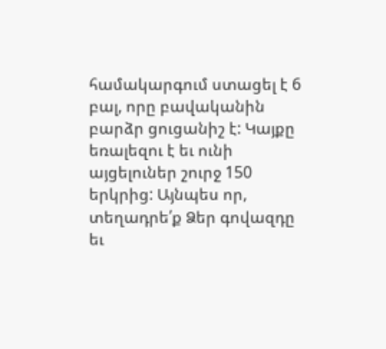համակարգում ստացել է 6 բալ, որը բավականին բարձր ցուցանիշ է: Կայքը եռալեզու է եւ ունի այցելուներ շուրջ 150 երկրից: Այնպես որ, տեղադրե՛ք Ձեր գովազդը եւ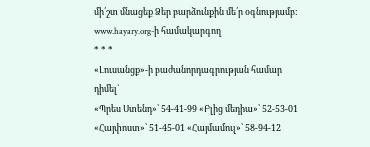մի՛շտ մնացեք Ձեր բարձունքին մե՛ր օգնությամբ:
www.hayary.org-ի համակարգող
* * *
«Լուսանցք»-ի բաժանորդագրության համար դիմել`
«Պրես Ստենդ»՝ 54-41-99 «Բլից մեդիա»՝ 52-53-01
«Հայփոստ»՝ 51-45-01 «Հայմամուլ»՝ 58-94-12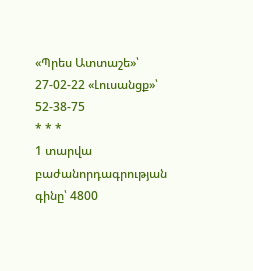«Պրես Ատտաշե»՝ 27-02-22 «Լուսանցք»՝ 52-38-75
* * *
1 տարվա բաժանորդագրության գինը՝ 4800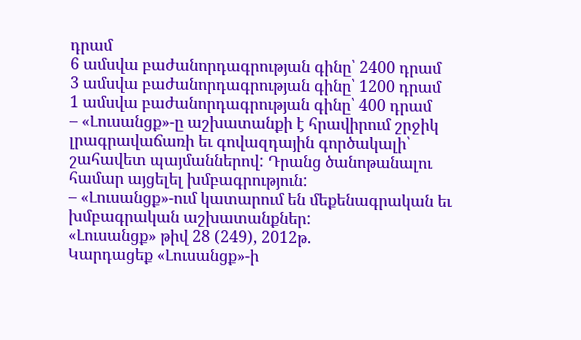դրամ
6 ամսվա բաժանորդագրության գինը՝ 2400 դրամ
3 ամսվա բաժանորդագրության գինը՝ 1200 դրամ
1 ամսվա բաժանորդագրության գինը՝ 400 դրամ
– «Լուսանցք»-ը աշխատանքի է հրավիրում շրջիկ լրագրավաճառի եւ գովազդային գործակալի՝ շահավետ պայմաններով: Դրանց ծանոթանալու համար այցելել խմբագրություն:
– «Լուսանցք»-ում կատարում են մեքենագրական եւ խմբագրական աշխատանքներ:
«Լուսանցք» թիվ 28 (249), 2012թ.
Կարդացեք «Լուսանցք»-ի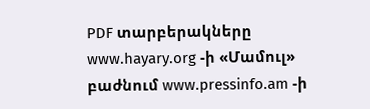PDF տարբերակները www.hayary.org -ի «Մամուլ» բաժնում www.pressinfo.am -ի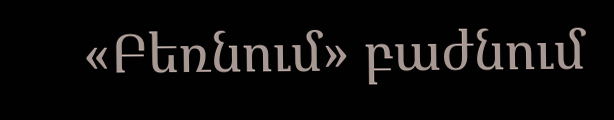«Բեռնում» բաժնում